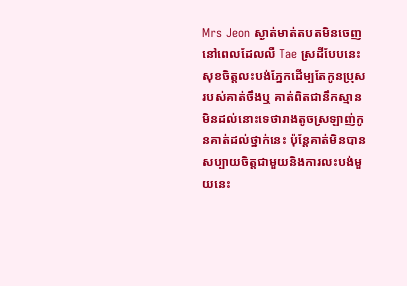Mrs Jeon ស្ងាត់មាត់តបតមិនចេញនៅពេលដែលលឺ Tae ស្រដីបែបនេះ សុខចិត្តលះបង់ភ្នែកដើម្បតែកូនប្រុសរបស់គាត់ចឹងឬ គាត់ពិតជានឹកស្មានមិនដល់នោះទេថារាងតូចស្រឡាញ់កូនគាត់ដល់ថ្នាក់នេះ ប៉ុន្តែគាត់មិនបានសប្បាយចិត្តជាមួយនិងការលះបង់មួយនេះ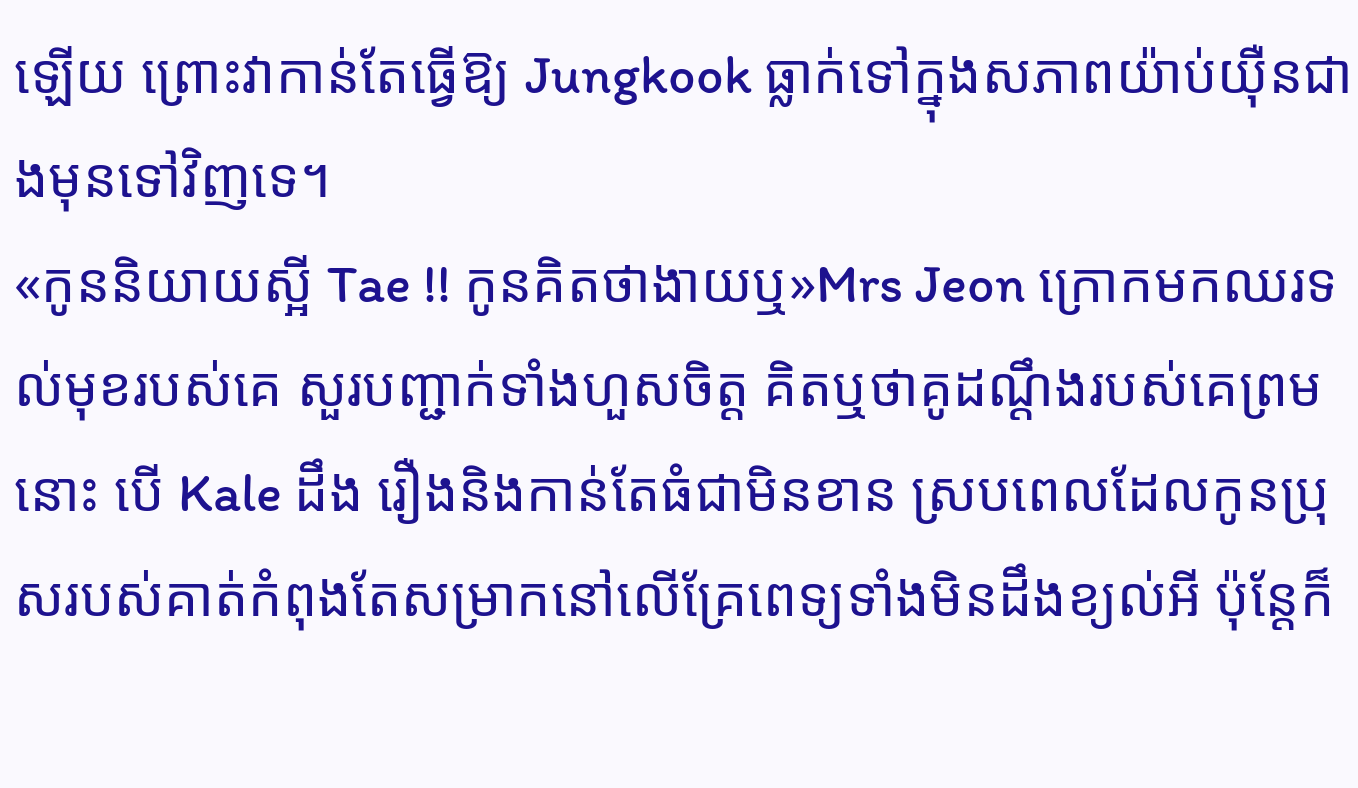ឡើយ ព្រោះវាកាន់តែធ្វើឱ្យ Jungkook ធ្លាក់ទៅក្នុងសភាពយ៉ាប់យ៉ឺនជាងមុនទៅវិញទេ។
«កូននិយាយស្អី Tae !! កូនគិតថាងាយឬ»Mrs Jeon ក្រោកមកឈរទល់មុខរបស់គេ សួរបញ្ជាក់ទាំងហួសចិត្ត គិតឬថាគូដណ្ដឹងរបស់គេព្រមនោះ បើ Kale ដឹង រឿងនិងកាន់តែធំជាមិនខាន ស្របពេលដែលកូនប្រុសរបស់គាត់កំពុងតែសម្រាកនៅលើគ្រែពេទ្យទាំងមិនដឹងខ្យល់អី ប៉ុន្តែក៏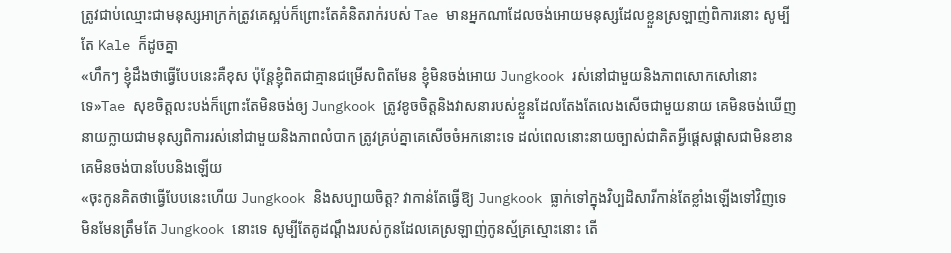ត្រូវជាប់ឈ្មោះជាមនុស្សអាក្រក់ត្រូវគេស្អប់ក៏ព្រោះតែគំនិតរាក់របស់ Tae មានអ្នកណាដែលចង់អោយមនុស្សដែលខ្លួនស្រឡាញ់ពិការនោះ សូម្បីតែ Kale ក៏ដូចគ្នា
«ហឹកៗ ខ្ញុំដឹងថាធ្វើបែបនេះគឺខុស ប៉ុន្តែខ្ញុំពិតជាគ្មានជម្រើសពិតមែន ខ្ញុំមិនចង់អោយ Jungkook រស់នៅជាមួយនិងភាពសោកសៅនោះទេ»Tae សុខចិត្តលះបង់ក៏ព្រោះតែមិនចង់ឲ្យ Jungkook ត្រូវខូចចិត្តនិងវាសនារបស់ខ្លួនដែលតែងតែលេងសើចជាមួយនាយ គេមិនចង់ឃើញនាយក្លាយជាមនុស្សពិការរស់នៅជាមួយនិងភាពលំបាក ត្រូវគ្រប់គ្នាគេសើចចំអកនោះទេ ដល់ពេលនោះនាយច្បាស់ជាគិតអ្វីផ្ដេសផ្ដាសជាមិនខាន គេមិនចង់បានបែបនិងឡើយ
«ចុះកូនគិតថាធ្វើបែបនេះហើយ Jungkook និងសប្បាយចិត្ត? វាកាន់តែធ្វើឱ្យ Jungkook ធ្លាក់ទៅក្នុងវិប្បដិសារីកាន់តែខ្លាំងឡើងទៅវិញទេ មិនមែនត្រឹមតែ Jungkook នោះទេ សូម្បីតែគូដណ្ដឹងរបស់កូនដែលគេស្រឡាញ់កូនស្ម័គ្រស្មោះនោះ តើ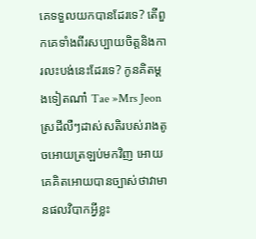គេទទួលយកបានដែរទេ? តើពួកគេទាំងពីរសប្បាយចិត្តនិងការលះបង់នេះដែរទេ? កូនគិតម្ដងទៀតណា៎ Tae »Mrs Jeon ស្រដីលឺៗដាស់សតិរបស់រាងតូចអោយត្រឡប់មកវិញ អោយគេគិតអោយបានច្បាស់ថាវាមានផលវិបាកអ្វីខ្លះ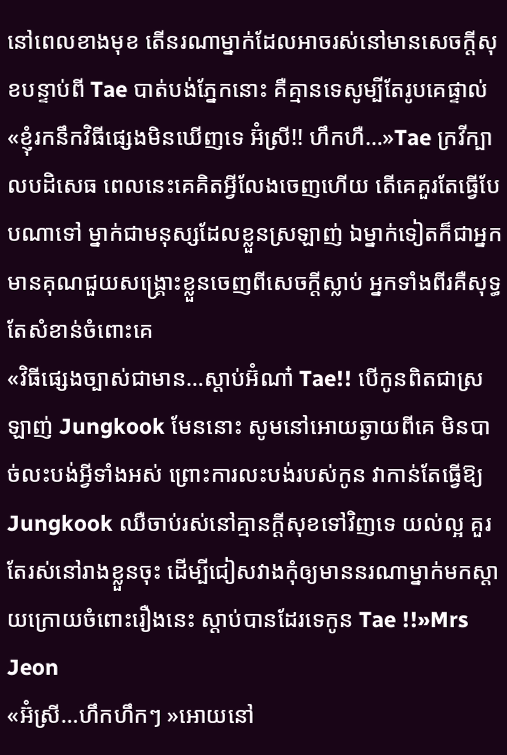នៅពេលខាងមុខ តើនរណាម្នាក់ដែលអាចរស់នៅមានសេចក្តីសុខបន្ទាប់ពី Tae បាត់បង់ភ្នែកនោះ គឺគ្មានទេសូម្បីតែរូបគេផ្ទាល់
«ខ្ញុំរកនឹកវិធីផ្សេងមិនឃើញទេ អ៊ំស្រី!! ហឹកហឺ…»Tae ក្រវីក្បាលបដិសេធ ពេលនេះគេគិតអ្វីលែងចេញហើយ តើគេគួរតែធ្វើបែបណាទៅ ម្នាក់ជាមនុស្សដែលខ្លួនស្រឡាញ់ ឯម្នាក់ទៀតក៏ជាអ្នកមានគុណជួយសង្គ្រោះខ្លួនចេញពីសេចក្តីស្លាប់ អ្នកទាំងពីរគឺសុទ្ធតែសំខាន់ចំពោះគេ
«វិធីផ្សេងច្បាស់ជាមាន…ស្ដាប់អ៊ំណា៎ Tae!! បើកូនពិតជាស្រឡាញ់ Jungkook មែននោះ សូមនៅអោយឆ្ងាយពីគេ មិនបាច់លះបង់អ្វីទាំងអស់ ព្រោះការលះបង់របស់កូន វាកាន់តែធ្វើឱ្យ Jungkook ឈឺចាប់រស់នៅគ្មានក្ដីសុខទៅវិញទេ យល់ល្អ គួរតែរស់នៅរាងខ្លួនចុះ ដើម្បីជៀសវាងកុំឲ្យមាននរណាម្នាក់មកស្ដាយក្រោយចំពោះរឿងនេះ ស្ដាប់បានដែរទេកូន Tae !!»Mrs Jeon
«អ៊ំស្រី…ហឹកហឹកៗ »អោយនៅ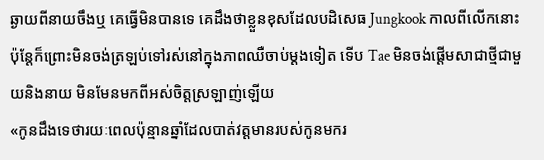ឆ្ងាយពីនាយចឹងឬ គេធ្វើមិនបានទេ គេដឹងថាខ្លួនខុសដែលបដិសេធ Jungkook កាលពីលើកនោះ ប៉ុន្តែក៏ព្រោះមិនចង់ត្រឡប់ទៅរស់នៅក្នុងភាពឈឺចាប់ម្ដងទៀត ទើប Tae មិនចង់ផ្ដើមសាជាថ្មីជាមួយនិងនាយ មិនមែនមកពីអស់ចិត្តស្រឡាញ់ឡើយ
«កូនដឹងទេថារយៈពេលប៉ុន្មានឆ្នាំដែលបាត់វត្តមានរបស់កូនមករ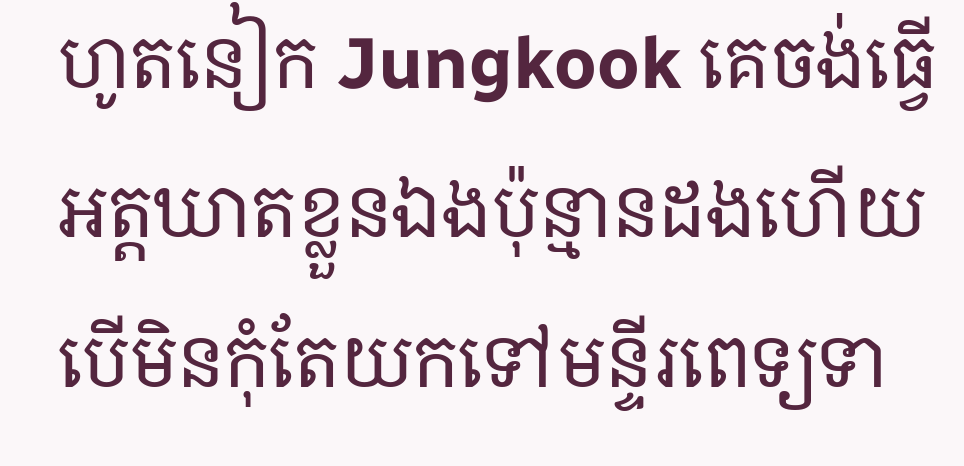ហូតនៀក Jungkook គេចង់ធ្វើអត្តឃាតខ្លួនឯងប៉ុន្មានដងហើយ បើមិនកុំតែយកទៅមន្ទីរពេទ្យទា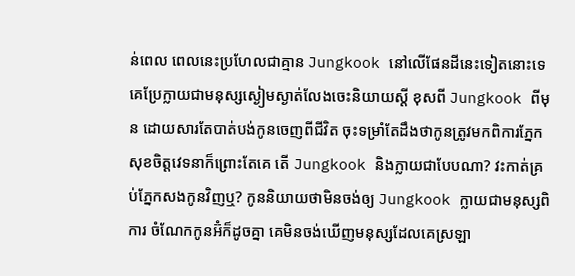ន់ពេល ពេលនេះប្រហែលជាគ្មាន Jungkook នៅលើផែនដីនេះទៀតនោះទេ គេប្រែក្លាយជាមនុស្សស្ងៀមស្ងាត់លែងចេះនិយាយស្ដី ខុសពី Jungkook ពីមុន ដោយសារតែបាត់បង់កូនចេញពីជីវិត ចុះទម្រាំតែដឹងថាកូនត្រូវមកពិការភ្នែក សុខចិត្តវេទនាក៏ព្រោះតែគេ តើ Jungkook និងក្លាយជាបែបណា? វះកាត់គ្រប់ភ្នែកសងកូនវិញឬ? កូននិយាយថាមិនចង់ឲ្យ Jungkook ក្លាយជាមនុស្សពិការ ចំណែកកូនអ៊ំក៏ដូចគ្នា គេមិនចង់ឃើញមនុស្សដែលគេស្រឡា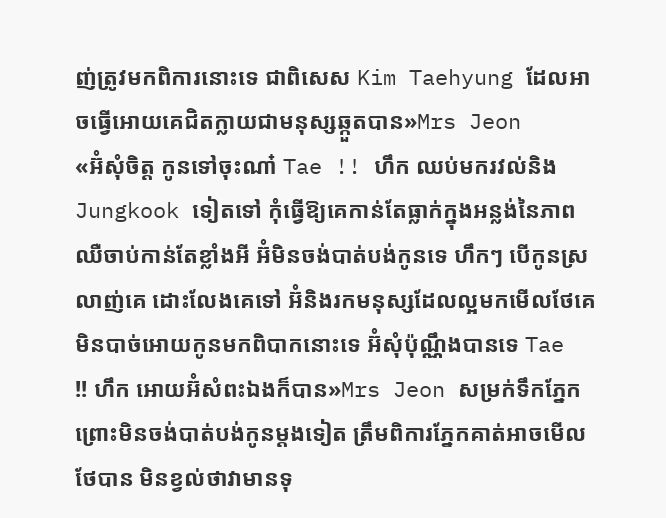ញ់ត្រូវមកពិការនោះទេ ជាពិសេស Kim Taehyung ដែលអាចធ្វើអោយគេជិតក្លាយជាមនុស្សឆ្កួតបាន»Mrs Jeon
«អ៊ំសុំចិត្ត កូនទៅចុះណា៎ Tae !! ហឹក ឈប់មករវល់និង Jungkook ទៀតទៅ កុំធ្វើឱ្យគេកាន់តែធ្លាក់ក្នុងអន្លង់នៃភាពឈឺចាប់កាន់តែខ្លាំងអី អ៊ំមិនចង់បាត់បង់កូនទេ ហឹកៗ បើកូនស្រលាញ់គេ ដោះលែងគេទៅ អ៊ំនិងរកមនុស្សដែលល្អមកមើលថែគេ មិនបាច់អោយកូនមកពិបាកនោះទេ អ៊ំសុំប៉ុណ្ណឹងបានទេ Tae !! ហឹក អោយអ៊ំសំពះឯងក៏បាន»Mrs Jeon សម្រក់ទឹកភ្នែកព្រោះមិនចង់បាត់បង់កូនម្ដងទៀត ត្រឹមពិការភ្នែកគាត់អាចមើលថែបាន មិនខ្វល់ថាវាមានទុ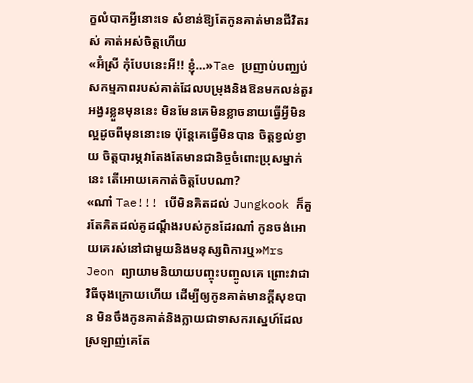ក្ខលំបាកអ្វីនោះទេ សំខាន់ឱ្យតែកូនគាត់មានជីវិតរស់ គាត់អស់ចិត្តហើយ
«អ៊ំស្រី កុំបែបនេះអី!! ខ្ញុំ…»Tae ប្រញាប់បញ្ឈប់សកម្មភាពរបស់គាត់ដែលបម្រុងនិងឱនមកលន់តួរអង្វរខ្លួនមុននេះ មិនមែនគេមិនខ្លាចនាយធ្វើអ្វីមិនល្អដូចពីមុននោះទេ ប៉ុន្តែគេធ្វើមិនបាន ចិត្តខ្វល់ខ្វាយ ចិត្តបារម្ភវាតែងតែមានជានិច្ចចំពោះប្រុសម្នាក់នេះ តើអោយគេកាត់ចិត្តបែបណា?
«ណា៎ Tae!!! បើមិនគិតដល់ Jungkook ក៏គួរតែគិតដល់គូដណ្ដឹងរបស់កូនដែរណា៎ កូនចង់អោយគេរស់នៅជាមួយនិងមនុស្សពិការឬ»Mrs Jeon ព្យាយាមនិយាយបញ្ចុះបញ្ចូលគេ ព្រោះវាជាវិធីចុងក្រោយហើយ ដើម្បីឲ្យកូនគាត់មានក្ដីសុខបាន មិនចឹងកូនគាត់និងក្លាយជាទាសករស្នេហ៍ដែលស្រឡាញ់គេតែ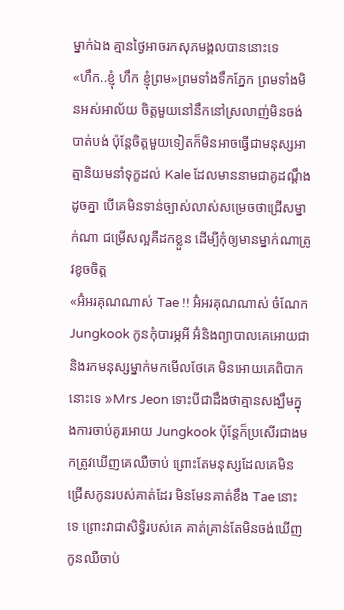ម្នាក់ឯង គ្មានថ្ងៃអាចរកសុភមង្គលបាននោះទេ
«ហឹក..ខ្ញុំ ហឹក ខ្ញុំព្រម»ព្រមទាំងទឹកភ្នែក ព្រមទាំងមិនអស់អាល័យ ចិត្តមួយនៅនឹកនៅស្រលាញ់មិនចង់បាត់បង់ ប៉ុន្តែចិត្តមួយទៀតក៏មិនអាចធ្វើជាមនុស្សអាត្មានិយមនាំទុក្ខដល់ Kale ដែលមាននាមជាគូដណ្តឹងដូចគ្នា បើគេមិនទាន់ច្បាស់លាស់សម្រេចថាជ្រើសម្នាក់ណា ជម្រើសល្អគឺដកខ្លួន ដើម្បីកុំឲ្យមានម្នាក់ណាត្រូវខូចចិត្ត
«អ៊ំអរគុណណាស់ Tae !! អ៊ំអរគុណណាស់ ចំណែក Jungkook កូនកុំបារម្ភអី អ៊ំនិងព្យាបាលគេអោយជា និងរកមនុស្សម្នាក់មកមើលថែគេ មិនអោយគេពិបាកនោះទេ »Mrs Jeon ទោះបីជាដឹងថាគ្មានសង្ឃឹមក្នុងការចាប់គូរអោយ Jungkook ប៉ុន្តែក៏ប្រសើរជាងមកត្រូវឃើញគេឈឺចាប់ ព្រោះតែមនុស្សដែលគេមិនជ្រើសកូនរបស់គាត់ដែរ មិនមែនគាត់ខឹង Tae នោះទេ ព្រោះវាជាសិទ្ធិរបស់គេ គាត់គ្រាន់តែមិនចង់ឃើញកូនឈឺចាប់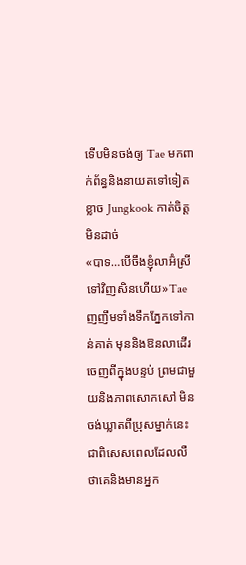ទើបមិនចង់ឲ្យ Tae មកពាក់ព័ន្ធនិងនាយតទៅទៀត ខ្លាច Jungkook កាត់ចិត្តមិនដាច់
«បាទ…បើចឹងខ្ញុំលាអ៊ំស្រី ទៅវិញសិនហើយ»Tae ញញឹមទាំងទឹកភ្នែកទៅកាន់គាត់ មុននិងឱនលាដើរចេញពីក្នុងបន្ទប់ ព្រមជាមួយនិងភាពសោកសៅ មិនចង់ឃ្លាតពីប្រុសម្នាក់នេះ ជាពិសេសពេលដែលលឺថាគេនិងមានអ្នក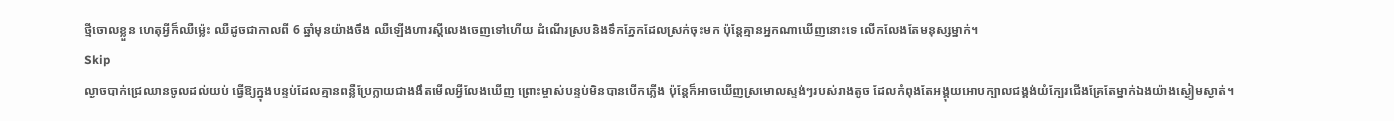ថ្មីចោលខ្លួន ហេតុអ្វីក៏ឈឺម្ល៉េះ ឈឺដូចជាកាលពី 6 ឆ្នាំមុនយ៉ាងចឹង ឈឺឡើងហារស្ដីលេងចេញទៅហើយ ដំណើរស្របនិងទឹកភ្នែកដែលស្រក់ចុះមក ប៉ុន្តែគ្មានអ្នកណាឃើញនោះទេ លើកលែងតែមនុស្សម្នាក់។
Skip
ល្ងាចបាក់ជ្រេឈានចូលដល់យប់ ធ្វើឱ្យក្នុងបន្ទប់ដែលគ្មានពន្លឺប្រែក្លាយជាងងឹតមើលអ្វីលែងឃើញ ព្រោះម្ចាស់បន្ទប់មិនបានបើកភ្លើង ប៉ុន្តែក៏អាចឃើញស្រមោលស្ទង់ៗរបស់រាងតូច ដែលកំពុងតែអង្គុយអោបក្បាលជង្គង់យំក្បែរជើងគ្រែតែម្នាក់ឯងយ៉ាងស្ងៀមស្ងាត់។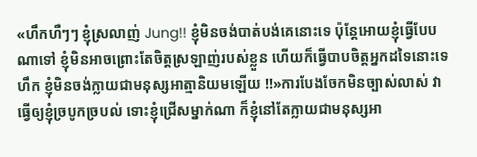«ហឹកហឺៗៗ ខ្ញុំស្រលាញ់ Jung!! ខ្ញុំមិនចង់បាត់បង់គេនោះទេ ប៉ុន្តែអោយខ្ញុំធ្វើបែបណាទៅ ខ្ញុំមិនអាចព្រោះតែចិត្តស្រឡាញ់របស់ខ្លួន ហើយក៏ធ្វើបាបចិត្តអ្នកដទៃនោះទេ ហឹក ខ្ញុំមិនចង់ក្លាយជាមនុស្សអាត្មានិយមឡើយ !!»ការបែងចែកមិនច្បាស់លាស់ វាធ្វើឲ្យខ្ញុំច្របូកច្របល់ ទោះខ្ញុំជ្រើសម្នាក់ណា ក៏ខ្ញុំនៅតែក្លាយជាមនុស្សអា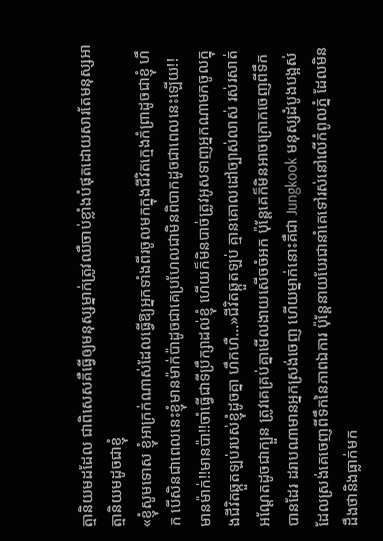ត្មានិយមដដែល ជាពិសេសគឺធ្វើឲ្យមនុស្សម្នាក់ត្រូវឈឺចាប់ខ្លាំងបំផុតដោយសារតែមនុស្សអាត្មានិយមដូចជាខ្ញុំ
«ខ្ញុំសូមទោស ខ្ញុំអាក្រក់ណាស់ដែលធ្វើឱ្យអ្នកទាំងពីរចូលមកក្នុងជីវិតក្មេងកំព្រាដូចជាខ្ញុំ ហឹក បើសិនជាពេលនេះខ្ញុំមានម៉ាក់ប៉ាដូចជាគេប្រហែលជាមិនពិបាកដូចជាពេលនេះឡើយ!! មានម៉ាក់!!មានប៉ា!!ចាំធ្វើជាទីប្រឹក្សាដល់ខ្ញុំ ហើយក៏មិនបាច់ត្រូវអូសទាញអ្នកណាមកចូលក្នុងជីវិតឆ្កួតឡប់របស់ខ្ញុំដូចគ្នា ហឹកហឺ…»ជីវិតឆ្កួតឡប់ គ្មានគោលដៅច្បាស់លាស់ រស់រសាត់អណ្ដែតដូចជាក្បួន ត្រូវគេគ្រប់គ្នាមើលងាយសើចចំអក ប៉ុន្តែគេក៏មិនអាចក្រោកចេញពីទឹកបានដែរ ដរាបណាមានអ្នកស្រង់ចេញ ហើយម្នាក់នោះគឺជា Jungkook មនុស្សដំបូងបង្អស់ដែលស្រង់គេចេញពីទឹកនៃភាពឯការ ប៉ុន្តែនាយបែរជានាំគេទៅរស់នៅលើកំពូលភ្នំ ដែលមិនដឹងថានិងធ្លាក់មក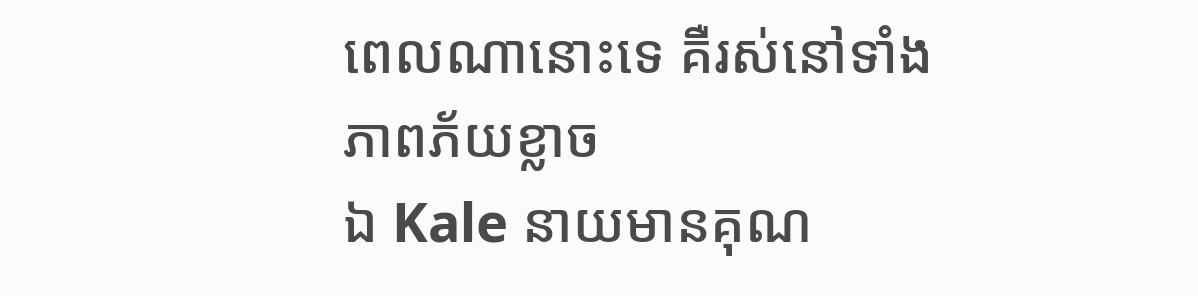ពេលណានោះទេ គឺរស់នៅទាំងភាពភ័យខ្លាច
ឯ Kale នាយមានគុណ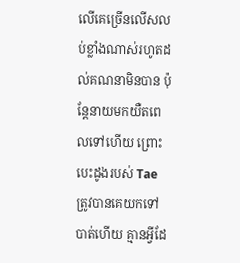លើគេច្រើនលើសលប់ខ្លាំងណាស់រហូតដល់គណនាមិនបាន ប៉ុន្តែនាយមកយឺតពេលទៅហើយ ព្រោះបេះដូងរបស់ Tae ត្រូវបានគេយកទៅបាត់ហើយ គ្មានអ្វីដែ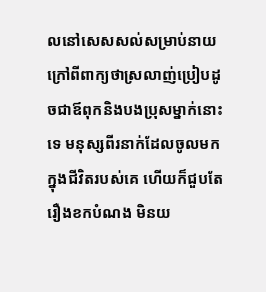លនៅសេសសល់សម្រាប់នាយ ក្រៅពីពាក្យថាស្រលាញ់ប្រៀបដូចជាឪពុកនិងបងប្រុសម្នាក់នោះទេ មនុស្សពីរនាក់ដែលចូលមកក្នុងជីវិតរបស់គេ ហើយក៏ជួបតែរឿងខកបំណង មិនយ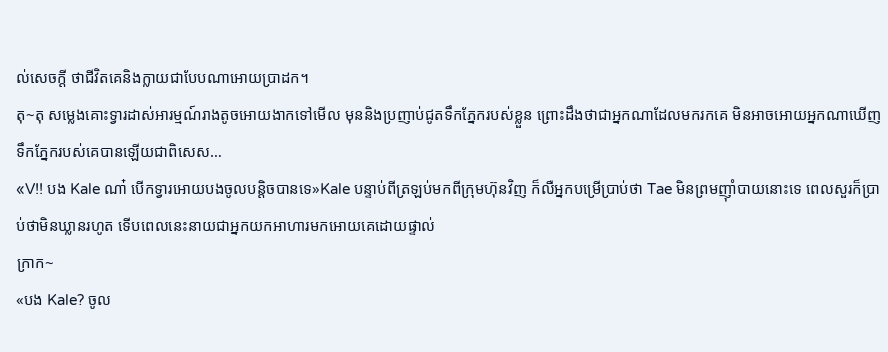ល់សេចក្ដី ថាជីវិតគេនិងក្លាយជាបែបណាអោយប្រាដក។
តុ~តុ សម្លេងគោះទ្វារដាស់អារម្មណ៍រាងតូចអោយងាកទៅមើល មុននិងប្រញាប់ជូតទឹកភ្នែករបស់ខ្លួន ព្រោះដឹងថាជាអ្នកណាដែលមករកគេ មិនអាចអោយអ្នកណាឃើញទឹកភ្នែករបស់គេបានឡើយជាពិសេស…
«V!! បង Kale ណា៎ បើកទ្វារអោយបងចូលបន្តិចបានទេ»Kale បន្ទាប់ពីត្រឡប់មកពីក្រុមហ៊ុនវិញ ក៏លឺអ្នកបម្រើប្រាប់ថា Tae មិនព្រមញុាំបាយនោះទេ ពេលសួរក៏ប្រាប់ថាមិនឃ្លានរហូត ទើបពេលនេះនាយជាអ្នកយកអាហារមកអោយគេដោយផ្ទាល់
ក្រាក~
«បង Kale? ចូល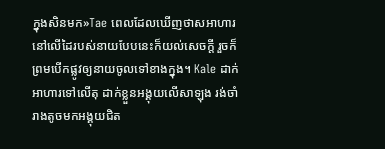ក្នុងសិនមក»Tae ពេលដែលឃើញថាសអាហារនៅលើដៃរបស់នាយបែបនេះក៏យល់សេចក្តី រួចក៏ព្រមបើកផ្លូវឲ្យនាយចូលទៅខាងក្នុង។ Kale ដាក់អាហារទៅលើតុ ដាក់ខ្លួនអង្គុយលើសាឡុង រង់ចាំរាងតូចមកអង្គុយជិត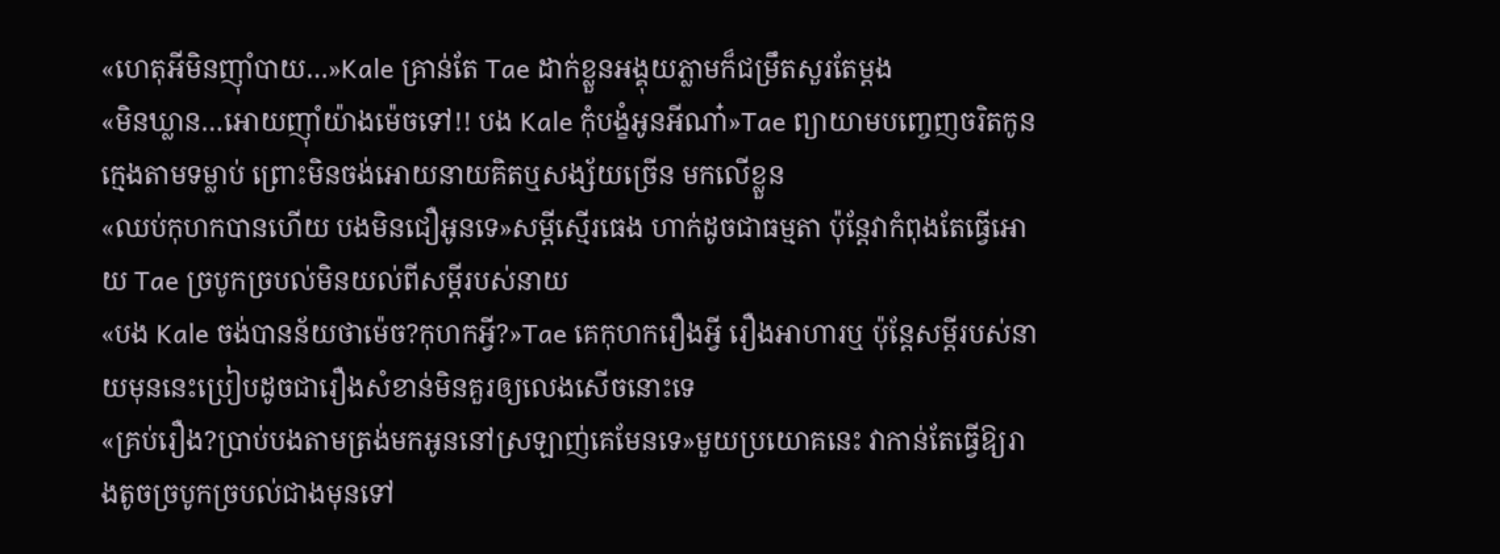«ហេតុអីមិនញុាំបាយ…»Kale គ្រាន់តែ Tae ដាក់ខ្លួនអង្គុយភ្លាមក៏ជម្រឹតសួរតែម្ដង
«មិនឃ្លាន…អោយញុាំយ៉ាងម៉េចទៅ!! បង Kale កុំបង្ខំអូនអីណា៎»Tae ព្យាយាមបញ្ចេញចរិតកូនក្មេងតាមទម្លាប់ ព្រោះមិនចង់អោយនាយគិតឬសង្ស័យច្រើន មកលើខ្លួន
«ឈប់កុហកបានហើយ បងមិនជឿអូនទេ»សម្ដីស្មើរធេង ហាក់ដូចជាធម្មតា ប៉ុន្តែវាកំពុងតែធ្វើអោយ Tae ច្របូកច្របល់មិនយល់ពីសម្ដីរបស់នាយ
«បង Kale ចង់បានន័យថាម៉េច?កុហកអ្វី?»Tae គេកុហករឿងអ្វី រឿងអាហារឬ ប៉ុន្តែសម្ដីរបស់នាយមុននេះប្រៀបដូចជារឿងសំខាន់មិនគួរឲ្យលេងសើចនោះទេ
«គ្រប់រឿង?ប្រាប់បងតាមត្រង់មកអូននៅស្រឡាញ់គេមែនទេ»មួយប្រយោគនេះ វាកាន់តែធ្វើឱ្យរាងតូចច្របូកច្របល់ជាងមុនទៅ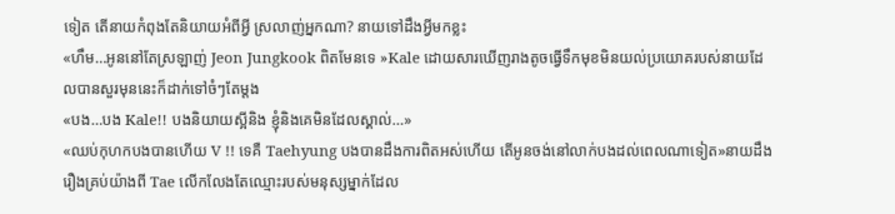ទៀត តើនាយកំពុងតែនិយាយអំពីអ្វី ស្រលាញ់អ្នកណា? នាយទៅដឹងអ្វីមកខ្លះ
«ហឹម…អូននៅតែស្រឡាញ់ Jeon Jungkook ពិតមែនទេ »Kale ដោយសារឃើញរាងតូចធ្វើទឹកមុខមិនយល់ប្រយោគរបស់នាយដែលបានសួរមុននេះក៏ដាក់ទៅចំៗតែម្ដង
«បង…បង Kale!! បងនិយាយស្អីនិង ខ្ញុំនិងគេមិនដែលស្គាល់…»
«ឈប់កុហកបងបានហើយ V !! ទេគឺ Taehyung បងបានដឹងការពិតអស់ហើយ តើអូនចង់នៅលាក់បងដល់ពេលណាទៀត»នាយដឹងរឿងគ្រប់យ៉ាងពី Tae លើកលែងតែឈ្មោះរបស់មនុស្សម្នាក់ដែល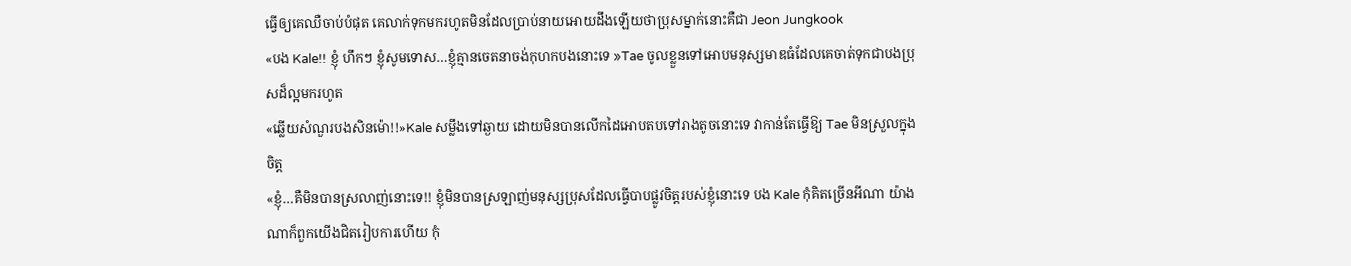ធ្វើឲ្យគេឈឺចាប់បំផុត គេលាក់ទុកមករហូតមិនដែលប្រាប់នាយអោយដឹងឡើយថាប្រុសម្នាក់នោះគឺជា Jeon Jungkook
«បង Kale!! ខ្ញុំ ហឹកៗ ខ្ញុំសូមទោស…ខ្ញុំគ្មានចេតនាចង់កុហកបងនោះទេ »Tae ចូលខ្លួនទៅអោបមនុស្សមាឌធំដែលគេចាត់ទុកជាបងប្រុសដ៏ល្អមករហូត
«ឆ្លើយសំណួរបងសិនម៉ោ!!»Kale សម្លឹងទៅឆ្ងាយ ដោយមិនបានលើកដៃអោបតបទៅរាងតូចនោះទេ វាកាន់តែធ្វើឱ្យ Tae មិនស្រួលក្នុងចិត្ត
«ខ្ញំុ…គឺមិនបានស្រលាញ់នោះទេ!! ខ្ញុំមិនបានស្រឡាញ់មនុស្សប្រុសដែលធ្វើបាបផ្លូវចិត្តរបស់ខ្ញុំនោះទេ បង Kale កុំគិតច្រើនអីណា យ៉ាងណាក៏ពួកយើងជិតរៀបការហើយ កុំ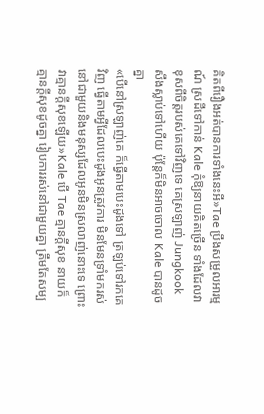គិតពីរឿងអត់បានការទាំងនេះអី»Tae ប្រឹងសម្រួលអារម្មណ៍ ស្រដីទៅកាន់ Kale កុំឱ្យនាយគិតច្រើន ទាំងដែលវាខុសពីចិត្តរបស់គេទៅវិញទេ គេស្រឡាញ់ Jungkook សឹងស្លាប់ទៅហើយ ប៉ុន្តែក៏មិនអាចចោល Kale បានដូចគ្នា
«បើនៅស្រឡាញ់គេ ក៏ធ្វើតាមបេះដូងទៅ ត្រឡប់ទៅរកគេវិញ ធ្វើតាមអ្វីដែលបេះដូងអូនត្រូវការ មិនមែនទ្រាំមករស់នៅជាមួយនិងមនុស្សដែលអូនមិនស្រលាញ់នោះទេ ព្រោះវាគ្មានក្ដីសុខឡើយ»Kale បើ Tae គ្មានក្ដីសុខ នាយក៏គ្មានក្ដីសុខដូចគ្នា រៀបការរស់នៅជាមួយគ្នា ត្រឹមតែសម្ប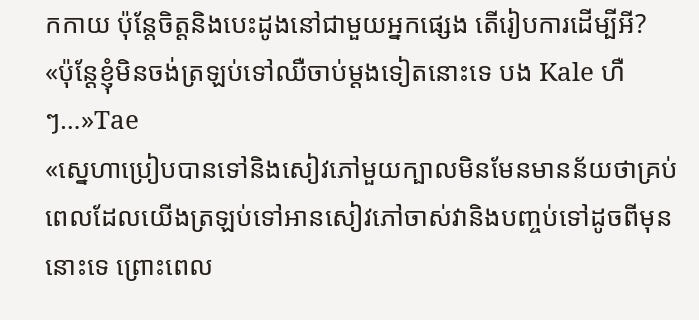កកាយ ប៉ុន្តែចិត្តនិងបេះដូងនៅជាមួយអ្នកផ្សេង តើរៀបការដើម្បីអី?
«ប៉ុន្តែខ្ញុំមិនចង់ត្រឡប់ទៅឈឺចាប់ម្ដងទៀតនោះទេ បង Kale ហឺៗ…»Tae
«ស្នេហាប្រៀបបានទៅនិងសៀវភៅមួយក្បាលមិនមែនមានន័យថាគ្រប់ពេលដែលយើងត្រឡប់ទៅអានសៀវភៅចាស់វានិងបញ្ចប់ទៅដូចពីមុននោះទេ ព្រោះពេល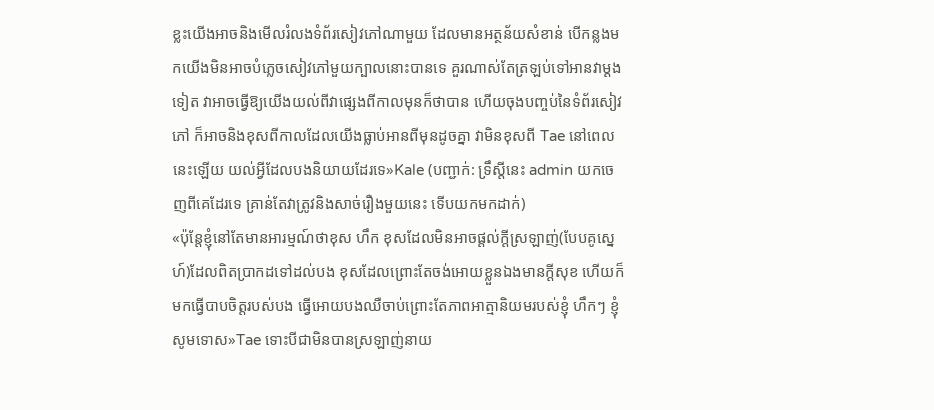ខ្លះយើងអាចនិងមើលរំលងទំព័រសៀវភៅណាមួយ ដែលមានអត្ថន័យសំខាន់ បើកន្លងមកយើងមិនអាចបំភ្លេចសៀវភៅមួយក្បាលនោះបានទេ គួរណាស់តែត្រឡប់ទៅអានវាម្ដងទៀត វាអាចធ្វើឱ្យយើងយល់ពីវាផ្សេងពីកាលមុនក៏ថាបាន ហើយចុងបញ្ចប់នៃទំព័រសៀវភៅ ក៏អាចនិងខុសពីកាលដែលយើងធ្លាប់អានពីមុនដូចគ្នា វាមិនខុសពី Tae នៅពេលនេះឡើយ យល់អ្វីដែលបងនិយាយដែរទេ»Kale (បញ្ជាក់: ទ្រឹស្តីនេះ admin យកចេញពីគេដែរទេ គ្រាន់តែវាត្រូវនិងសាច់រឿងមួយនេះ ទើបយកមកដាក់)
«ប៉ុន្តែខ្ញុំនៅតែមានអារម្មណ៍ថាខុស ហឹក ខុសដែលមិនអាចផ្ដល់ក្ដីស្រឡាញ់(បែបគូស្នេហ៍)ដែលពិតប្រាកដទៅដល់បង ខុសដែលព្រោះតែចង់អោយខ្លួនឯងមានក្ដីសុខ ហើយក៏មកធ្វើបាបចិត្តរបស់បង ធ្វើអោយបងឈឺចាប់ព្រោះតែភាពអាត្មានិយមរបស់ខ្ញុំ ហឹកៗ ខ្ញុំសូមទោស»Tae ទោះបីជាមិនបានស្រឡាញ់នាយ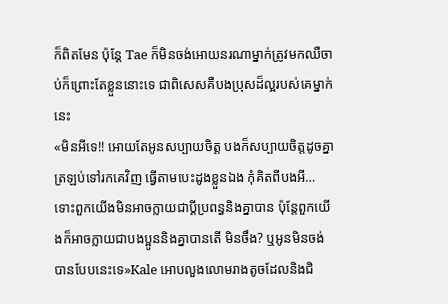ក៏ពិតមែន ប៉ុន្តែ Tae ក៏មិនចង់អោយនរណាម្នាក់ត្រូវមកឈឺចាប់ក៏ព្រោះតែខ្លួននោះទេ ជាពិសេសគឺបងប្រុសដ៏ល្អរបស់គេម្នាក់នេះ
«មិនអីទេ!! អោយតែអូនសប្បាយចិត្ត បងក៏សប្បាយចិត្តដូចគ្នា ត្រឡប់ទៅរកគេវិញ ធ្វើតាមបេះដូងខ្លួនឯង កុំគិតពីបងអី…ទោះពួកយើងមិនអាចក្លាយជាប្ដីប្រពន្ធនិងគ្នាបាន ប៉ុន្តែពួកយើងក៏អាចក្លាយជាបងប្អូននិងគ្នាបានតើ មិនចឹង? ឬអូនមិនចង់បានបែបនេះទេ»Kale អោបលួងលោមរាងតូចដែលនិងជិ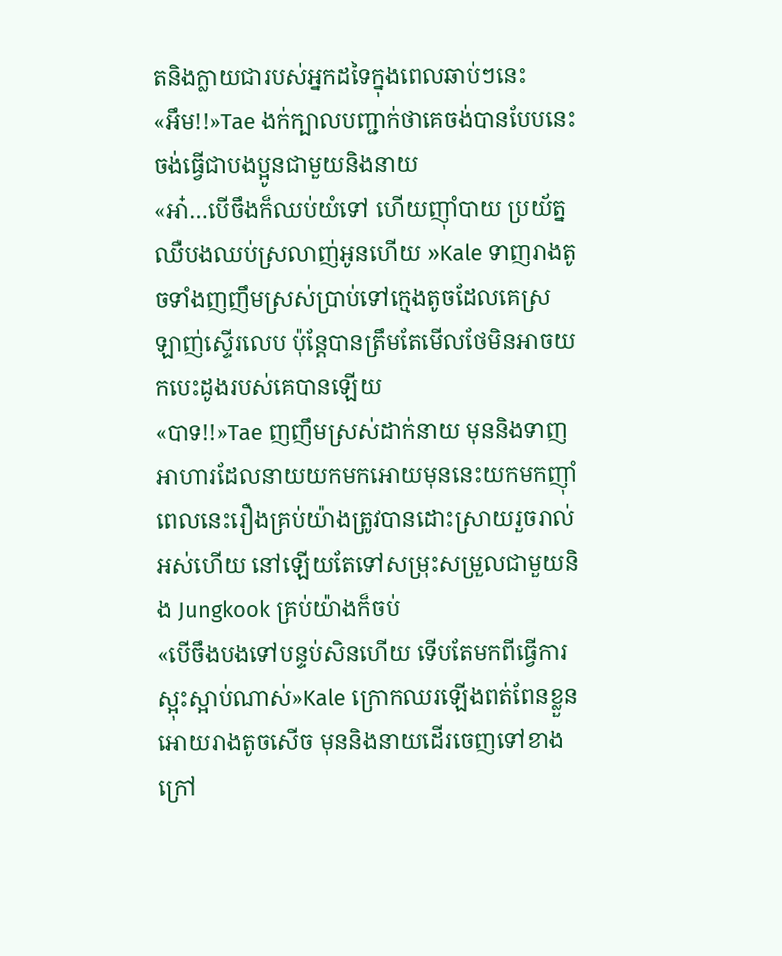តនិងក្លាយជារបស់អ្នកដទៃក្នុងពេលឆាប់ៗនេះ
«អឹម!!»Tae ងក់ក្បាលបញ្ជាក់ថាគេចង់បានបែបនេះ ចង់ធ្វើជាបងប្អូនជាមួយនិងនាយ
«អា៎…បើចឹងក៏ឈប់យំទៅ ហើយញុាំបាយ ប្រយ័ត្នឈឺបងឈប់ស្រលាញ់អូនហើយ »Kale ទាញរាងតូចទាំងញញឹមស្រស់ប្រាប់ទៅក្មេងតូចដែលគេស្រឡាញ់ស្ទើរលេប ប៉ុន្តែបានត្រឹមតែមើលថែមិនអាចយកបេះដូងរបស់គេបានឡើយ
«បាទ!!»Tae ញញឹមស្រស់ដាក់នាយ មុននិងទាញអាហារដែលនាយយកមកអោយមុននេះយកមកញុាំ ពេលនេះរឿងគ្រប់យ៉ាងត្រូវបានដោះស្រាយរួចរាល់អស់ហើយ នៅឡើយតែទៅសម្រុះសម្រួលជាមួយនិង Jungkook គ្រប់យ៉ាងក៏ចប់
«បើចឹងបងទៅបន្ទប់សិនហើយ ទើបតែមកពីធ្វើការស្អុះស្អាប់ណាស់»Kale ក្រោកឈរឡើងពត់ពែនខ្លួនអោយរាងតូចសើច មុននិងនាយដើរចេញទៅខាងក្រៅ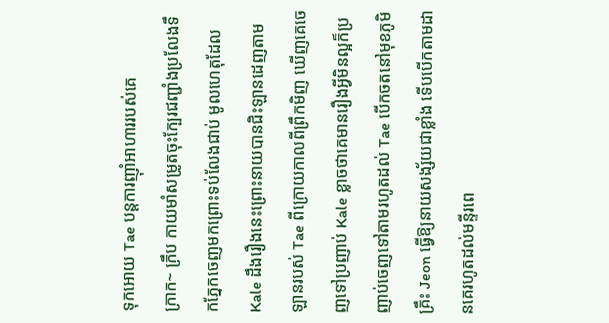ទុកអោយ Tae បន្តការញុាំអាហាររបស់គេ
ក្រាក~ ក្រឹប កាយមាំសម្រូតចុះក្បែរជញ្ជាំងប្រលែងទឹកភ្នែកចេញមកព្រោះទប់លែងជាប់ មូលហេតុដែល Kale ដឹងរឿងនេះព្រោះនាយបានជិះឡានដេញតាមឡានរបស់ Tae ពីក្រោយកាលពីព្រឹកមិញ ឃើញគេចេញទៅប្រញាប់ Kale ខ្លាចថាគេមានរឿងអ្វីមិនល្អក៏ប្រញាប់ចេញទៅតាមរហូតដល់ Tae បើកចតនៅមុខភូមិគ្រឹះ Jeon ធ្វើឱ្យនាយសង្ស័យជាខ្លាំង ទើបបើកតាមដានគេរហូតដល់មន្ទីរពេ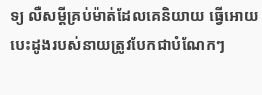ទ្យ លឺសម្ដីគ្រប់ម៉ាត់ដែលគេនិយាយ ធ្វើអោយបេះដូងរបស់នាយត្រូវបែកជាបំណែកៗ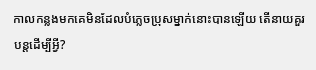កាលកន្លងមកគេមិនដែលបំភ្លេចប្រុសម្នាក់នោះបានឡើយ តើនាយគួរបន្តដើម្បីអ្វី?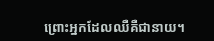ព្រោះអ្នកដែលឈឺគឺជានាយ។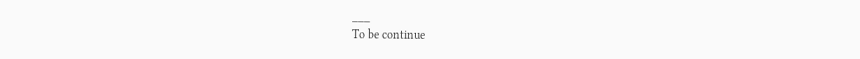___
To be continue